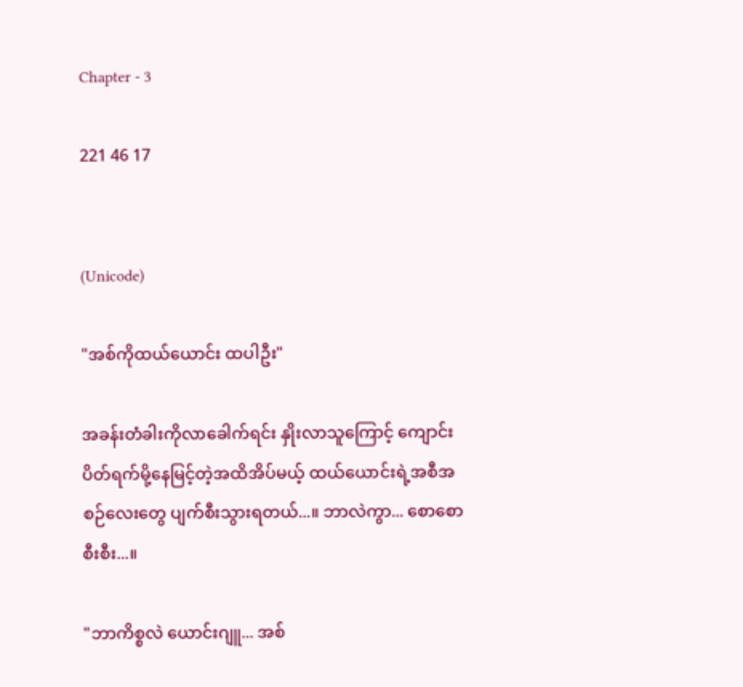Chapter - 3

221 46 17


(Unicode)

"အစ်ကိုထယ်ယောင်း ထပါဦး"

အခန်းတံခါးကိုလာခေါက်ရင်း နှိုးလာသူကြောင့် ကျောင်းပိတ်ရက်မို့နေမြင့်တဲ့အထိအိပ်မယ့် ထယ်ယောင်းရဲ့အစီအစဉ်လေးတွေ ပျက်စီးသွားရတယ်...။ ဘာလဲကွာ... စောစောစီးစီး...။

"ဘာကိစ္စလဲ ယောင်းဂျူ... အစ်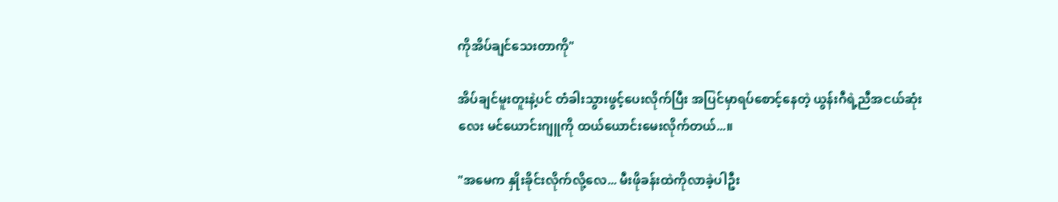ကိုအိပ်ချင်သေးတာကို"

အိပ်ချင်မူးတူးနဲ့ပင် တံခါးသွားဖွင့်ပေးလိုက်ပြီး အပြင်မှာရပ်စောင့်နေတဲ့ ယွန်းဂီရဲ့ညီအငယ်ဆုံးလေး မင်ယောင်းဂျူကို ထယ်ယောင်းမေးလိုက်တယ်...။

"အမေက နှိုးခိုင်းလိုက်လို့လေ... မီးဖိုခန်းထဲကိုလာခဲ့ပါဦး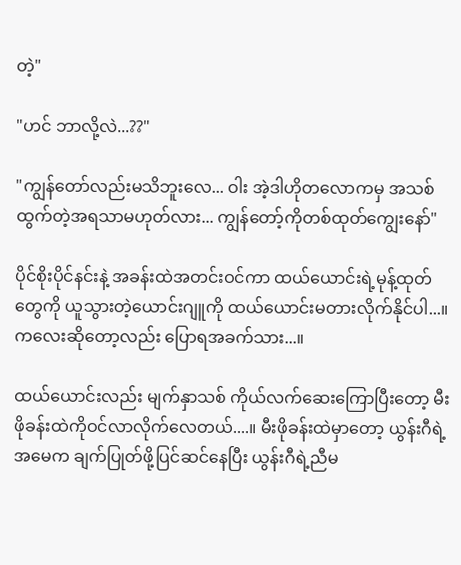တဲ့"

"ဟင် ဘာလို့လဲ...??"

"ကျွန်တော်လည်းမသိဘူးလေ... ဝါး အဲ့ဒါဟိုတ‌လောကမှ အသစ်ထွက်တဲ့အရသာမဟုတ်လား... ကျွန်တော့်ကိုတစ်ထုတ်ကျွေးနော်"

ပိုင်စိုးပိုင်နင်းနဲ့ အခန်းထဲအတင်းဝင်ကာ ထယ်‌ယောင်းရဲ့မုန့်ထုတ်တွေကို ယူသွားတဲ့ယောင်းဂျူကို ထယ်ယောင်းမတားလိုက်နိုင်ပါ...။ ကလေးဆိုတော့လည်း ပြောရအခက်သား...။

ထယ်ယောင်းလည်း မျက်နှာသစ် ကိုယ်လက်ဆေးကြောပြီးတော့ မီးဖိုခန်းထဲကိုဝင်လာလိုက်လေတယ်....။ မီးဖိုခန်းထဲမှာတော့ ယွန်းဂီရဲ့အမေက ချက်ပြုတ်ဖို့ပြင်ဆင်နေပြီး ယွန်းဂီရဲ့ညီမ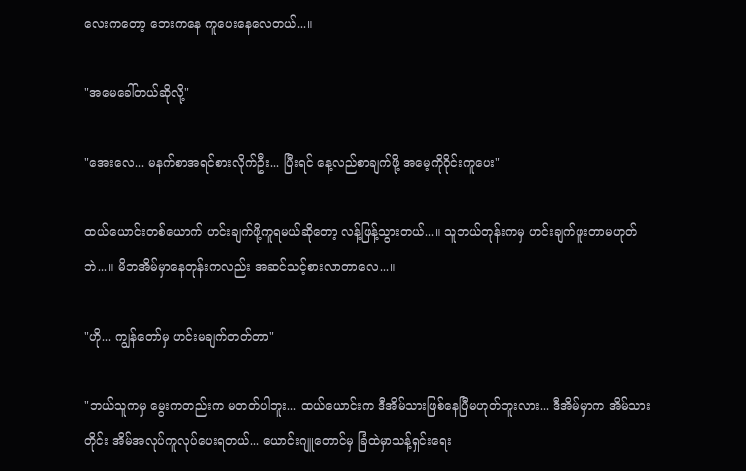လေးကတော့ ဘေးကနေ ကူပေးနေလေတယ်...။

"အမေခေါ်တယ်ဆိုလို့"

"အေးလေ... မနက်စာအရင်စားလိုက်ဦး... ပြီးရင် နေ့လည်စာချက်ဖို့ အမေ့ကိုဝိုင်းကူပေး"

ထယ်ယောင်းတစ်ယောက် ဟင်းချက်ဖို့ကူရမယ်ဆိုတော့ လန့်ဖြန့်သွားတယ်...။ သူဘယ်တုန်းကမှ ဟင်းချက်ဖူးတာမဟုတ်ဘဲ...။ မိဘအိမ်မှာနေတုန်းကလည်း အဆင်သင့်စားလာတာလေ...။

"ဟို... ကျွန်တော်မှ ဟင်းမချက်တတ်တာ"

"ဘယ်သူကမှ မွေးကတည်းက မတတ်ပါဘူး... ထယ်ယောင်းက ဒီအိမ်သားဖြစ်နေပြီမဟုတ်ဘူးလား... ဒီအိမ်မှာက အိမ်သားတိုင်း အိမ်အလုပ်ကူလုပ်‌ပေးရတယ်... ယောင်းဂျူတောင်မှ ခြံထဲမှာသန့်ရှင်းရေး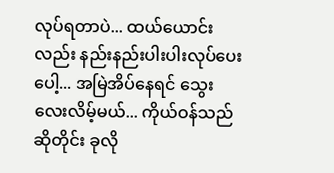လုပ်ရတာပဲ... ထယ်ယောင်းလည်း နည်းနည်းပါးပါးလုပ်ပေးပေါ့... အမြဲအိပ်နေရင် သွေးလေးလိမ့်မယ်... ကိုယ်ဝန်သည်ဆိုတိုင်း ခုလို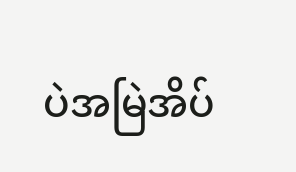ပဲအမြဲအိပ်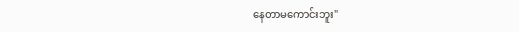နေတာမကောင်းဘူး"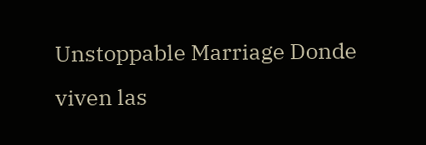Unstoppable Marriage Donde viven las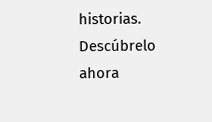historias. Descúbrelo ahora